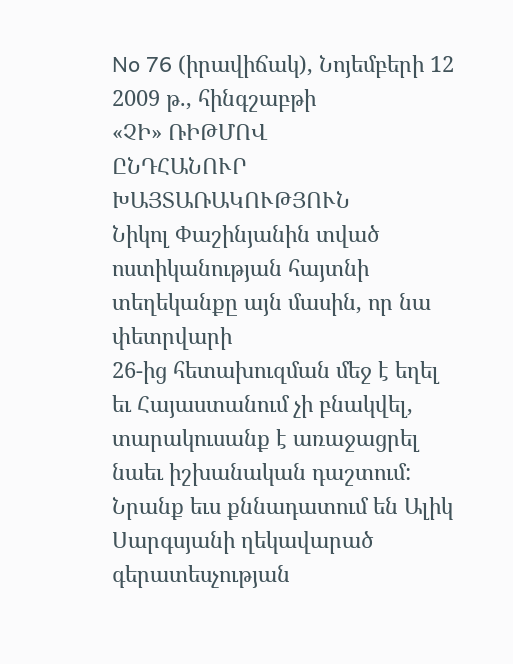No 76 (իրավիճակ), Նոյեմբերի 12 2009 թ., հինգշաբթի
«ՉԻ» ՌԻԹՄՈՎ
ԸՆԴՀԱՆՈՒՐ ԽԱՅՏԱՌԱԿՈՒԹՅՈՒՆ
Նիկոլ Փաշինյանին տված ոստիկանության հայտնի տեղեկանքը այն մասին, որ նա փետրվարի
26-ից հետախուզման մեջ է եղել եւ Հայաստանում չի բնակվել, տարակուսանք է առաջացրել
նաեւ իշխանական դաշտում: Նրանք եւս քննադատում են Ալիկ Սարգսյանի ղեկավարած գերատեսչության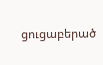ցուցաբերած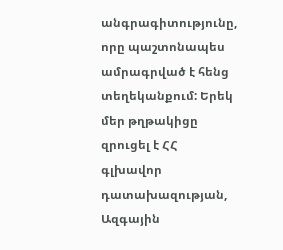անգրագիտությունը, որը պաշտոնապես ամրագրված է հենց տեղեկանքում: Երեկ
մեր թղթակիցը զրուցել է ՀՀ գլխավոր դատախազության, Ազգային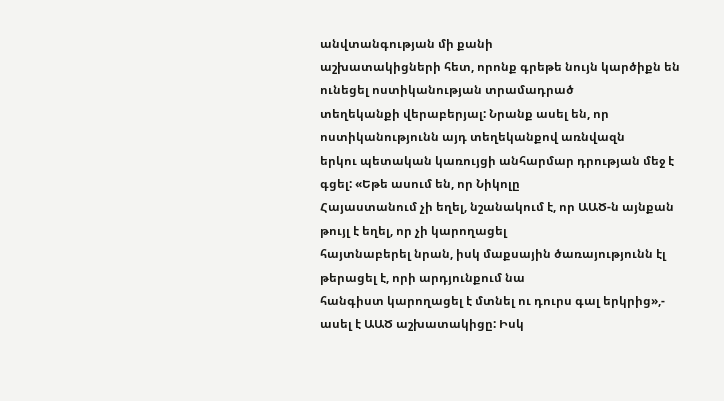անվտանգության մի քանի
աշխատակիցների հետ, որոնք գրեթե նույն կարծիքն են ունեցել ոստիկանության տրամադրած
տեղեկանքի վերաբերյալ: Նրանք ասել են, որ ոստիկանությունն այդ տեղեկանքով առնվազն
երկու պետական կառույցի անհարմար դրության մեջ է գցել: «Եթե ասում են, որ Նիկոլը
Հայաստանում չի եղել, նշանակում է, որ ԱԱԾ-ն այնքան թույլ է եղել, որ չի կարողացել
հայտնաբերել նրան, իսկ մաքսային ծառայությունն էլ թերացել է, որի արդյունքում նա
հանգիստ կարողացել է մտնել ու դուրս գալ երկրից»,- ասել է ԱԱԾ աշխատակիցը: Իսկ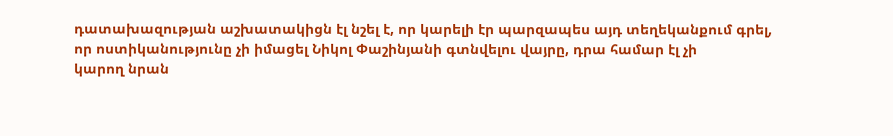դատախազության աշխատակիցն էլ նշել է, որ կարելի էր պարզապես այդ տեղեկանքում գրել,
որ ոստիկանությունը չի իմացել Նիկոլ Փաշինյանի գտնվելու վայրը, դրա համար էլ չի
կարող նրան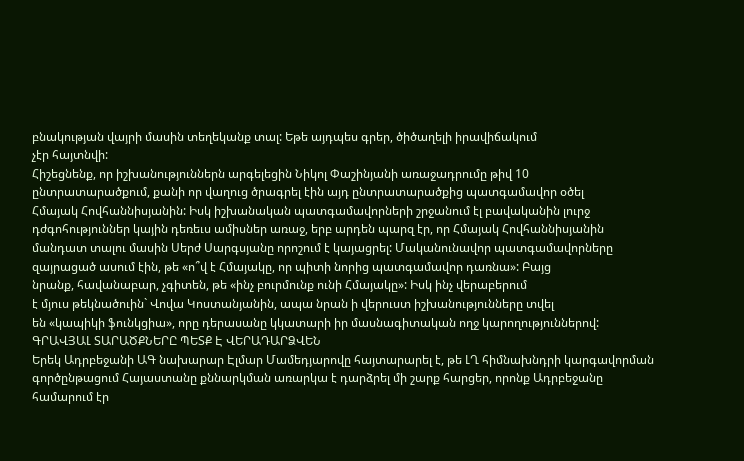բնակության վայրի մասին տեղեկանք տալ: Եթե այդպես գրեր, ծիծաղելի իրավիճակում
չէր հայտնվի:
Հիշեցնենք, որ իշխանություններն արգելեցին Նիկոլ Փաշինյանի առաջադրումը թիվ 10
ընտրատարածքում, քանի որ վաղուց ծրագրել էին այդ ընտրատարածքից պատգամավոր օծել
Հմայակ Հովհաննիսյանին: Իսկ իշխանական պատգամավորների շրջանում էլ բավականին լուրջ
դժգոհություններ կային դեռեւս ամիսներ առաջ, երբ արդեն պարզ էր, որ Հմայակ Հովհաննիսյանին
մանդատ տալու մասին Սերժ Սարգսյանը որոշում է կայացրել: Մականունավոր պատգամավորները
զայրացած ասում էին, թե «ո՞վ է Հմայակը, որ պիտի նորից պատգամավոր դառնա»: Բայց
նրանք, հավանաբար, չգիտեն, թե «ինչ բուրմունք ունի Հմայակը»: Իսկ ինչ վերաբերում
է մյուս թեկնածուին` Վովա Կոստանյանին, ապա նրան ի վերուստ իշխանությունները տվել
են «կապիկի ֆունկցիա», որը դերասանը կկատարի իր մասնագիտական ողջ կարողություններով:
ԳՐԱՎՅԱԼ ՏԱՐԱԾՔՆԵՐԸ ՊԵՏՔ Է ՎԵՐԱԴԱՐՁՎԵՆ
Երեկ Ադրբեջանի ԱԳ նախարար Էլմար Մամեդյարովը հայտարարել է, թե ԼՂ հիմնախնդրի կարգավորման
գործընթացում Հայաստանը քննարկման առարկա է դարձրել մի շարք հարցեր, որոնք Ադրբեջանը
համարում էր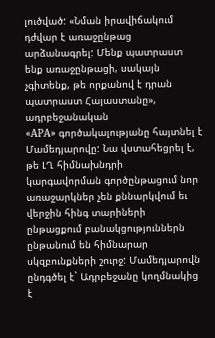լուծված: «Նման իրավիճակում դժվար է առաջընթաց արձանագրել: Մենք պատրաստ
ենք առաջընթացի, սակայն չգիտենք, թե որքանով է դրան պատրաստ Հայաստանը», ադրբեջանական
«APA» գործակալությանը հայտնել է Մամեդյարովը: Նա վստահեցրել է, թե ԼՂ հիմնախնդրի
կարգավորման գործընթացում նոր առաջարկներ չեն քննարկվում եւ վերջին հինգ տարիների
ընթացքում բանակցություններն ընթանում են հիմնարար սկզբունքների շուրջ: Մամեդյարովն
ընդգծել է` Ադրբեջանը կողմնակից է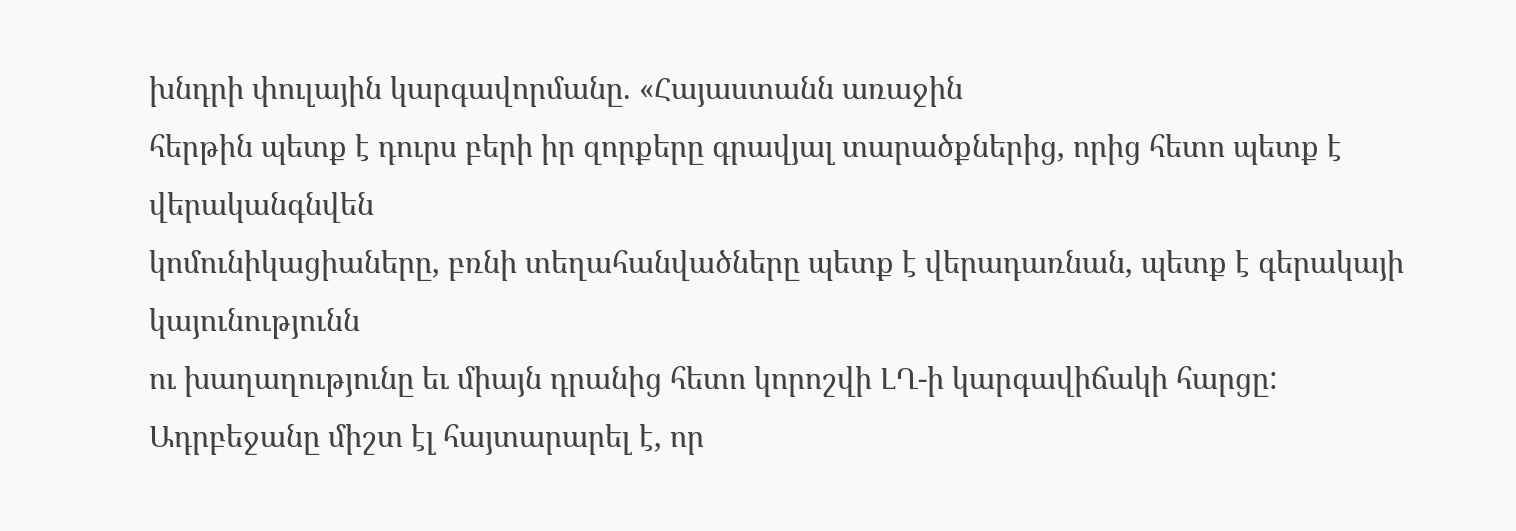խնդրի փուլային կարգավորմանը. «Հայաստանն առաջին
հերթին պետք է դուրս բերի իր զորքերը գրավյալ տարածքներից, որից հետո պետք է վերականգնվեն
կոմունիկացիաները, բռնի տեղահանվածները պետք է վերադառնան, պետք է գերակայի կայունությունն
ու խաղաղությունը եւ միայն դրանից հետո կորոշվի ԼՂ-ի կարգավիճակի հարցը:
Ադրբեջանը միշտ էլ հայտարարել է, որ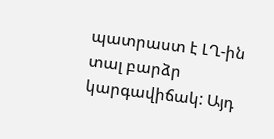պատրաստ է ԼՂ-ին տալ բարձր կարգավիճակ: Այդ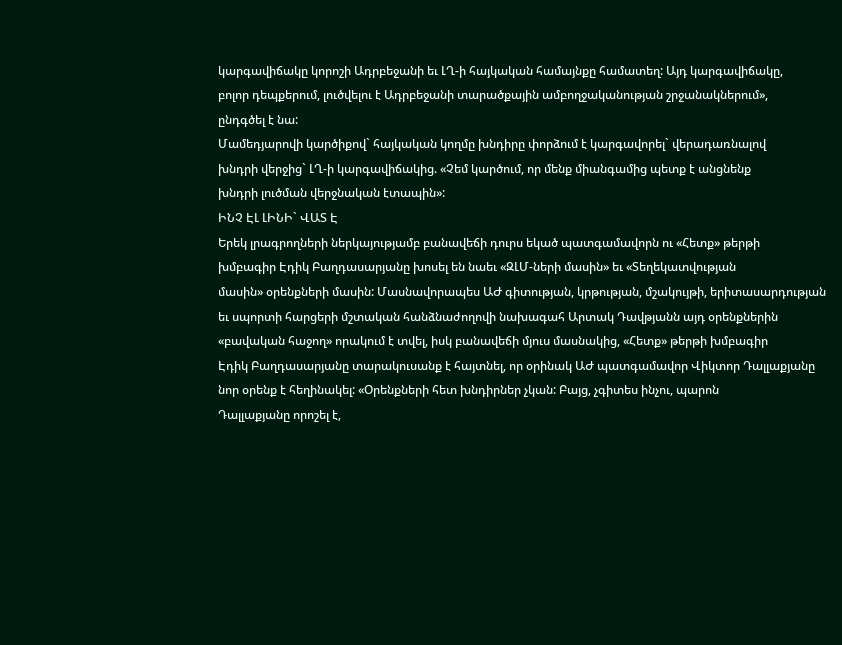կարգավիճակը կորոշի Ադրբեջանի եւ ԼՂ-ի հայկական համայնքը համատեղ: Այդ կարգավիճակը,
բոլոր դեպքերում, լուծվելու է Ադրբեջանի տարածքային ամբողջականության շրջանակներում»,
ընդգծել է նա:
Մամեդյարովի կարծիքով` հայկական կողմը խնդիրը փորձում է կարգավորել` վերադառնալով
խնդրի վերջից` ԼՂ-ի կարգավիճակից. «Չեմ կարծում, որ մենք միանգամից պետք է անցնենք
խնդրի լուծման վերջնական էտապին»:
ԻՆՉ ԷԼ ԼԻՆԻ` ՎԱՏ Է
Երեկ լրագրողների ներկայությամբ բանավեճի դուրս եկած պատգամավորն ու «Հետք» թերթի
խմբագիր Էդիկ Բաղդասարյանը խոսել են նաեւ «ԶԼՄ-ների մասին» եւ «Տեղեկատվության
մասին» օրենքների մասին: Մասնավորապես ԱԺ գիտության, կրթության, մշակույթի, երիտասարդության
եւ սպորտի հարցերի մշտական հանձնաժողովի նախագահ Արտակ Դավթյանն այդ օրենքներին
«բավական հաջող» որակում է տվել, իսկ բանավեճի մյուս մասնակից, «Հետք» թերթի խմբագիր
Էդիկ Բաղդասարյանը տարակուսանք է հայտնել, որ օրինակ ԱԺ պատգամավոր Վիկտոր Դալլաքյանը
նոր օրենք է հեղինակել: «Օրենքների հետ խնդիրներ չկան: Բայց, չգիտես ինչու, պարոն
Դալլաքյանը որոշել է,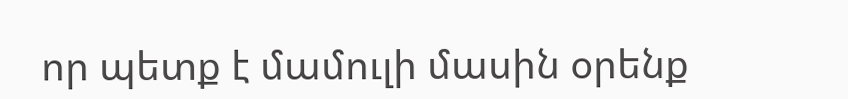որ պետք է մամուլի մասին օրենք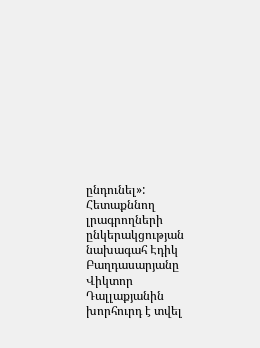ընդունել»:
Հետաքննող լրագրողների ընկերակցության նախագահ Էդիկ Բաղդասարյանը Վիկտոր Դալլաքյանին
խորհուրդ է տվել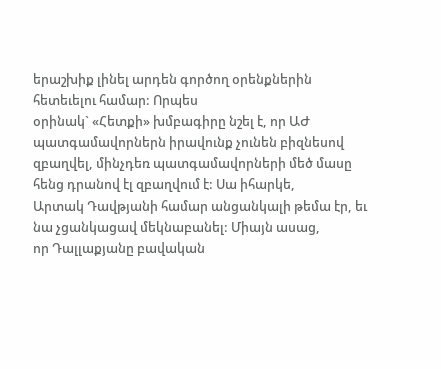երաշխիք լինել արդեն գործող օրենքներին հետեւելու համար: Որպես
օրինակ` «Հետքի» խմբագիրը նշել է, որ ԱԺ պատգամավորներն իրավունք չունեն բիզնեսով
զբաղվել, մինչդեռ պատգամավորների մեծ մասը հենց դրանով էլ զբաղվում է: Սա իհարկե,
Արտակ Դավթյանի համար անցանկալի թեմա էր, եւ նա չցանկացավ մեկնաբանել: Միայն ասաց,
որ Դալլաքյանը բավական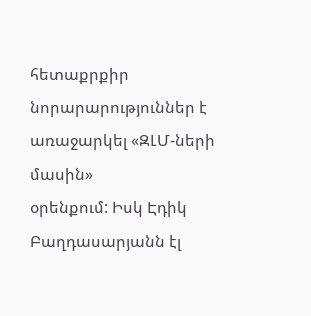հետաքրքիր նորարարություններ է առաջարկել «ԶԼՄ-ների մասին»
օրենքում: Իսկ Էդիկ Բաղդասարյանն էլ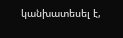կանխատեսել է,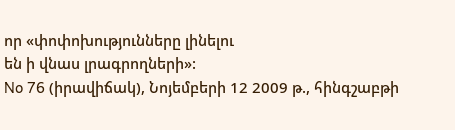որ «փոփոխությունները լինելու
են ի վնաս լրագրողների»:
No 76 (իրավիճակ), Նոյեմբերի 12 2009 թ., հինգշաբթի